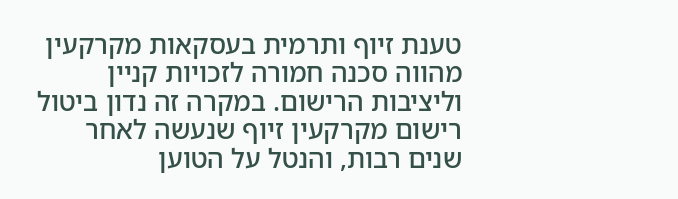טענת זיוף ותרמית בעסקאות מקרקעין מהווה סכנה חמורה לזכויות קניין וליציבות הרישום. במקרה זה נדון ביטול רישום מקרקעין זיוף שנעשה לאחר שנים רבות, והנטל על הטוען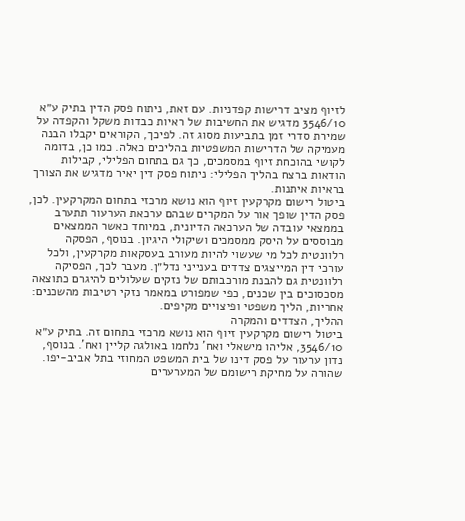לזיוף מציב דרישות קפדניות. עם זאת, ניתוח פסק הדין בתיק ע״א 3546/10 מדגיש את החשיבות של ראיות כבדות משקל והקפדה על שמירת סדרי זמן בתביעות מסוג זה. לפיכך, הקוראים יקבלו הבנה מעמיקה של הדרישות המשפטיות בהליכים כאלה. כמו כן, בדומה לקושי בהוכחת זיוף במסמכים, כך גם בתחום הפלילי, קבילות הודאות ברצח בהליך הפלילי: ניתוח פסק דין יאיר מדגיש את הצורך בראיות איתנות.
ביטול רישום מקרקעין זיוף הוא נושא מרכזי בתחום המקרקעין. לכן, פסק הדין שופך אור על המקרים שבהם ערכאת הערעור תתערב בממצאי עובדה של הערכאה הדיונית, במיוחד כאשר הממצאים מבוססים על היסק ממסמכים ושיקולי היגיון. בנוסף, הפסקה רלוונטית לכל מי שעשוי להיות מעורב בעסקאות מקרקעין, ולכל עורכי דין המייצגים צדדים בענייני נדל״ן. מעבר לכך, הפסיקה רלוונטית גם להבנת מורכבותם של נזקים שעלולים להיגרם כתוצאה מסכסוכים בין שכנים, כפי שמפורט במאמר נזקי רטיבות מהשכנים: אחריות, הליך משפטי ופיצויים מקיפים.
ההליך, הצדדים והמקרה
ביטול רישום מקרקעין זיוף הוא נושא מרכזי בתחום זה. בתיק ע״א 3546/10, אליהו מישאלי ואח' נלחמו באולגה קליין ואח'. בנוסף, נדון ערעור על פסק דינו של בית המשפט המחוזי בתל אביב‑יפו. שהורה על מחיקת רישומם של המערערים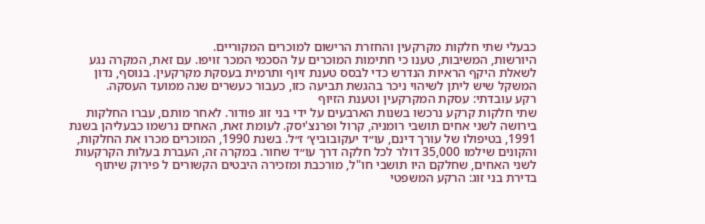כבעלי שתי חלקות מקרקעין והחזרת הרישום למוכרים המקוריים.
היורשות, המשיבות, טענו כי חתימות המוכרים על הסכמי המכר זויפו. עם זאת, המקרה נגע לשאלת היקף הראיות הנדרש כדי לבסס טענת זיוף ותרמית בעסקת מקרקעין. בנוסף, נדון המשקל שיש ליתן לשיהוי ניכר בהגשת תביעה כזו, כעבור כעשרים שנה ממועד העסקה.
רקע עובדתי: עסקת המקרקעין וטענת הזיוף
שתי חלקות קרקע נרכשו בשנות הארבעים על ידי בני זוג פודור. לאחר מותם, עברו החלקות בירושה לשני אחים תושבי רומניה, קרול ופרנצ'יסק. לעומת זאת, האחים נרשמו כבעליהן בשנת 1991, בטיפולו של עורך דינם, עו״ד יעקובוביץ׳ ז״ל. בשנת 1990, המוכרים מכרו את החלקות, והקונים שילמו 35,000 דולר לכל חלקה דרך עו״ד שחור. במקרה זה, העברת בעלות הקרקעות לשני האחים, שחלקם היו תושבי חו"ל, מורכבת ומזכירה היבטים הקשורים ל פירוק שיתוף בדירת בני זוג: הרקע המשפטי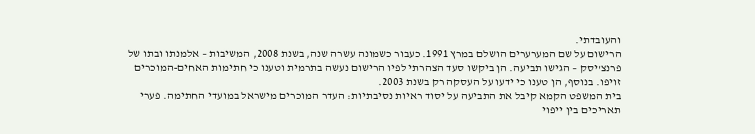והעובדתי.
הרישום על שם המערערים הושלם במרץ 1991. כעבור כשמונה עשרה שנה, בשנת 2008, המשיבות – אלמנתו ובתו של פרנצ'יסק – הגישו תביעה. הן ביקשו סעד הצהרתי לפיו הרישום נעשה בתרמית וטענו כי חתימות האחים‑המוכרים זויפו. בנוסף, הן טענו כי ידעו על העסקה רק בשנת 2003.
בית המשפט הקמא קיבל את התביעה על יסוד ראיות נסיבתיות: העדר המוכרים מישראל במועדי החתימה. פערי תאריכים בין ייפוי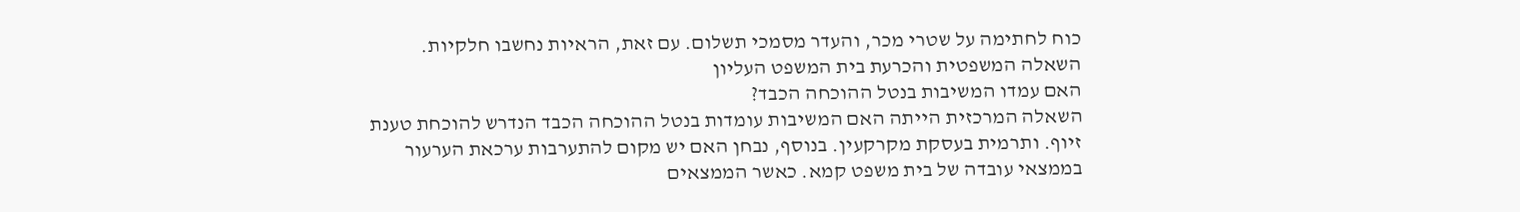כוח לחתימה על שטרי מכר, והעדר מסמכי תשלום. עם זאת, הראיות נחשבו חלקיות.
השאלה המשפטית והכרעת בית המשפט העליון
האם עמדו המשיבות בנטל ההוכחה הכבד?
השאלה המרכזית הייתה האם המשיבות עומדות בנטל ההוכחה הכבד הנדרש להוכחת טענת זיוף. ותרמית בעסקת מקרקעין. בנוסף, נבחן האם יש מקום להתערבות ערכאת הערעור בממצאי עובדה של בית משפט קמא. כאשר הממצאים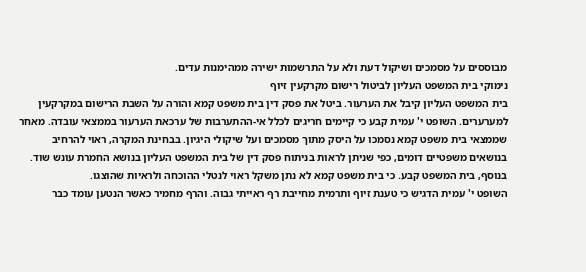מבוססים על מסמכים ושיקול דעת ולא על התרשמות ישירה ממהימנות עדים.
נימוקי בית המשפט העליון לביטול רישום מקרקעין זיוף
בית המשפט העליון קיבל את הערעור. ביטל את פסק דין בית משפט קמא והורה על השבת הרישום במקרקעין למערערים. השופט י' עמית קבע כי קיימים חריגים לכלל אי‑ההתערבות של ערכאת הערעור בממצאי עובדה. מאחר שממצאי בית משפט קמא נסמכו על היסק מתוך מסמכים ועל שיקולי היגיון. בבחינת המקרה, ראוי להרחיב בנושאים משפטיים דומים, כפי שניתן לראות בניתוח פסק דין של בית המשפט העליון בנושא החמרת עונש שוד.
בנוסף, בית המשפט קבע. כי בית משפט קמא לא נתן משקל ראוי לנטלי ההוכחה ולראיות שהוצגו.
השופט י' עמית הדגיש כי טענת זיוף ותרמית מחייבת רף ראייתי גבוה. והרף מחמיר כאשר הנטען עומד כבר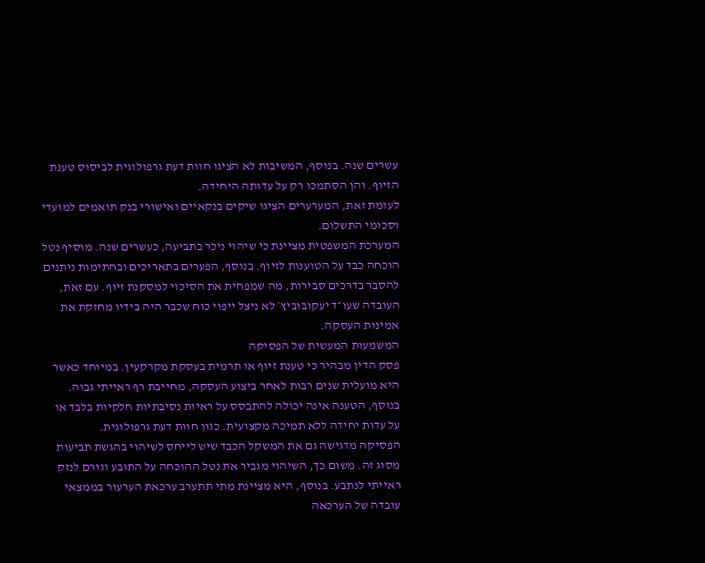עשרים שנה. בנוסף, המשיבות לא הציגו חוות דעת גרפולוגית לביסוס טענת הזיוף. והן הסתמכו רק על עדותה היחידה.
לעומת זאת, המערערים הציגו שיקים בנקאיים ואישורי בנק תואמים למועדי וסכומי התשלום.
המערכת המשפטית מציינת כי שיהוי ניכר בתביעה, כעשרים שנה. מוסיף נטל הוכחה כבד על הטוענות לזיוף. בנוסף, הפערים בתאריכים ובחתימות ניתנים להסבר בדרכים סבירות, מה שמפחית את הסיכוי למסקנת זיוף. עם זאת, העובדה שעו״ד יעקובוביץ׳ לא ניצל ייפוי כוח שכבר היה בידיו מחזקת את אמינות העסקה.
המשמעות המעשית של הפסיקה
פסק הדין מבהיר כי טענת זיוף או תרמית בעסקת מקרקעין. במיוחד כאשר היא מועלית שנים רבות לאחר ביצוע העסקה, מחייבת רף ראייתי גבוה. בנוסף, הטענה אינה יכולה להתבסס על ראיות נסיבתיות חלקיות בלבד או על עדות יחידה ללא תמיכה מקצועית. כגון חוות דעת גרפולוגית.
הפסיקה מדגישה גם את המשקל הכבד שיש לייחס לשיהוי בהגשת תביעות מסוג זה. משום כך, השיהוי מגביר את נטל ההוכחה על התובע וגורם לנזק ראייתי לנתבע. בנוסף, היא מציינת מתי תתערב ערכאת הערעור בממצאי עובדה של הערכאה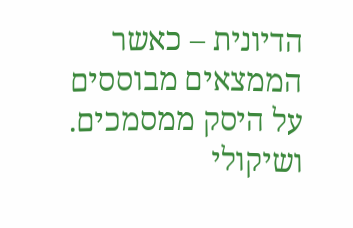הדיונית – כאשר הממצאים מבוססים על היסק ממסמכים. ושיקולי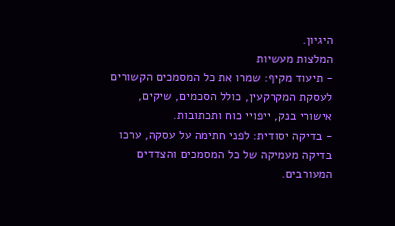היגיון.
המלצות מעשיות
- תיעוד מקיף: שמרו את כל המסמכים הקשורים לעסקת המקרקעין, כולל הסכמים, שיקים, אישורי בנק, ייפויי כוח ותכתובות.
- בדיקה יסודית: לפני חתימה על עסקה, ערכו בדיקה מעמיקה של כל המסמכים והצדדים המעורבים.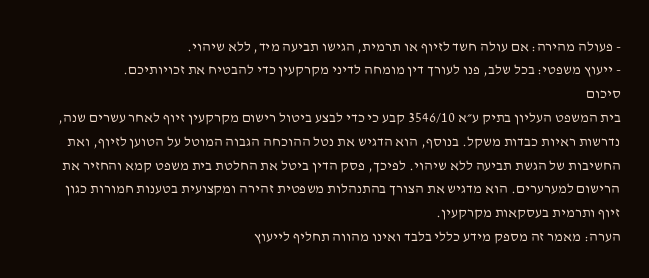- פעולה מהירה: אם עולה חשד לזיוף או תרמית, הגישו תביעה מיד, ללא שיהוי.
- ייעוץ משפטי: בכל שלב, פנו לעורך דין מומחה לדיני מקרקעין כדי להבטיח את זכויותיכם.
סיכום
בית המשפט העליון בתיק ע״א 3546/10 קבע כי כדי לבצע ביטול רישום מקרקעין זיוף לאחר עשרים שנה, נדרשות ראיות כבדות משקל. בנוסף, הוא הדגיש את נטל ההוכחה הגבוה המוטל על הטוען לזיוף, ואת החשיבות של הגשת תביעה ללא שיהוי. לפיכך, פסק הדין ביטל את החלטת בית משפט קמא והחזיר את הרישום למערערים. הוא מדגיש את הצורך בהתנהלות משפטית זהירה ומקצועית בטענות חמורות כגון זיוף ותרמית בעסקאות מקרקעין.
הערה: מאמר זה מספק מידע כללי בלבד ואינו מהווה תחליף לייעוץ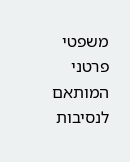משפטי פרטני המותאם לנסיבות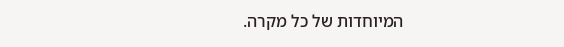המיוחדות של כל מקרה.